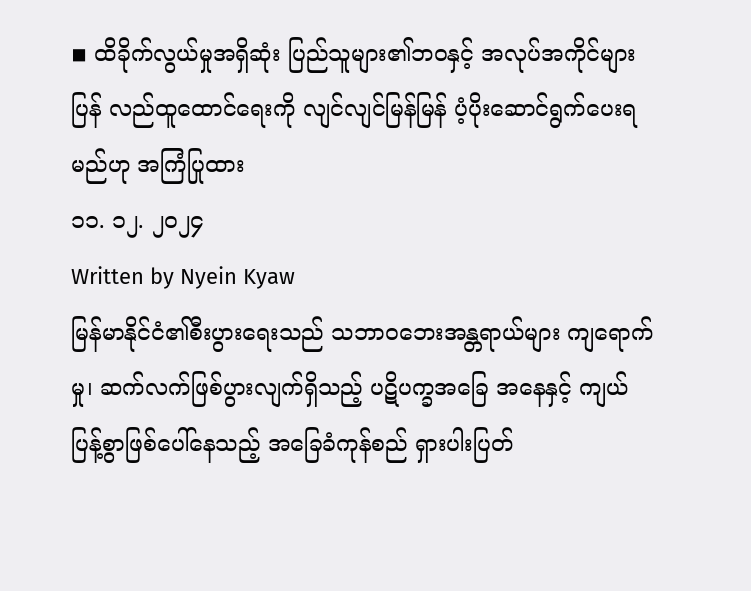◾ ထိခိုက်လွယ်မှုအရှိဆုံး ပြည်သူများ၏ဘဝနှင့် အလုပ်အကိုင်များ ပြန် လည်ထူထောင်ရေးကို လျင်လျင်မြန်မြန် ပံ့ပိုးဆောင်ရွက်ပေးရမည်ဟု အကြံပြုထား
၁၁. ၁၂. ၂၀၂၄
Written by Nyein Kyaw
မြန်မာနိုင်ငံ၏စီးပွားရေးသည် သဘာဝဘေးအန္တရာယ်များ ကျရောက်မှု၊ ဆက်လက်ဖြစ်ပွားလျက်ရှိသည့် ပဋိပက္ခအခြေ အနေနှင့် ကျယ်ပြန့်စွာဖြစ်ပေါ်နေသည့် အခြေခံကုန်စည် ရှားပါးပြတ်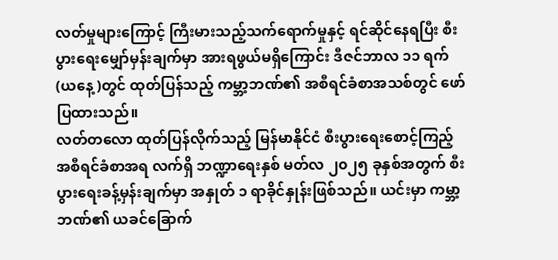လတ်မှုများကြောင့် ကြီးမားသည့်သက်ရောက်မှုနှင့် ရင်ဆိုင်နေရပြီး စီးပွားရေးမျှော်မှန်းချက်မှာ အားရဖွယ်မရှိကြောင်း ဒီဇင်ဘာလ ၁၁ ရက်(ယနေ့)တွင် ထုတ်ပြန်သည့် ကမ္ဘာ့ဘဏ်၏ အစီရင်ခံစာအသစ်တွင် ဖော်ပြထားသည်။
လတ်တလော ထုတ်ပြန်လိုက်သည့် မြန်မာနိုင်ငံ စီးပွားရေးစောင့်ကြည့်အစီရင်ခံစာအရ လက်ရှိ ဘဏ္ဍာရေးနှစ် မတ်လ ၂၀၂၅ ခုနှစ်အတွက် စီးပွားရေးခန့်မှန်းချက်မှာ အနှုတ် ၁ ရာခိုင်နှုန်းဖြစ်သည်။ ယင်းမှာ ကမ္ဘာ့ဘဏ်၏ ယခင်ခြောက်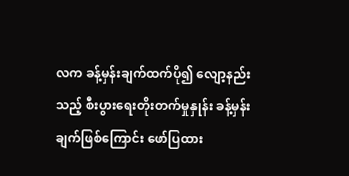လက ခန့်မှန်းချက်ထက်ပို၍ လျော့နည်းသည့် စီးပွားရေးတိုးတက်မှုနှုန်း ခန့်မှန်းချက်ဖြစ်ကြောင်း ဖော်ပြထား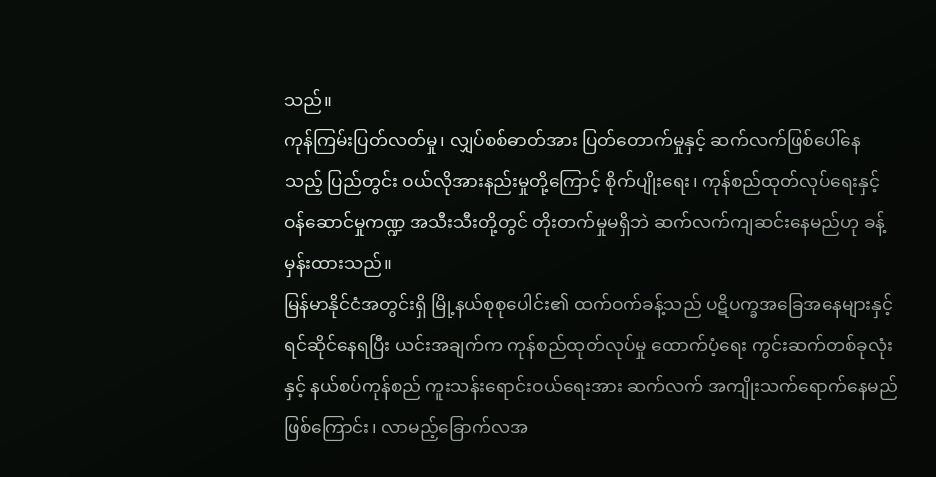သည်။
ကုန်ကြမ်းပြတ်လတ်မှု၊ လျှပ်စစ်ဓာတ်အား ပြတ်တောက်မှုနှင့် ဆက်လက်ဖြစ်ပေါ်နေသည့် ပြည်တွင်း ဝယ်လိုအားနည်းမှုတို့ကြောင့် စိုက်ပျိုးရေး၊ ကုန်စည်ထုတ်လုပ်ရေးနှင့် ဝန်ဆောင်မှုကဏ္ဍ အသီးသီးတို့တွင် တိုးတက်မှုမရှိဘဲ ဆက်လက်ကျဆင်းနေမည်ဟု ခန့်မှန်းထားသည်။
မြန်မာနိုင်ငံအတွင်းရှိ မြို့နယ်စုစုပေါင်း၏ ထက်ဝက်ခန့်သည် ပဋိပက္ခအခြေအနေများနှင့် ရင်ဆိုင်နေရပြီး ယင်းအချက်က ကုန်စည်ထုတ်လုပ်မှု ထောက်ပံ့ရေး ကွင်းဆက်တစ်ခုလုံးနှင့် နယ်စပ်ကုန်စည် ကူးသန်းရောင်းဝယ်ရေးအား ဆက်လက် အကျိုးသက်ရောက်နေမည်ဖြစ်ကြောင်း၊ လာမည့်ခြောက်လအ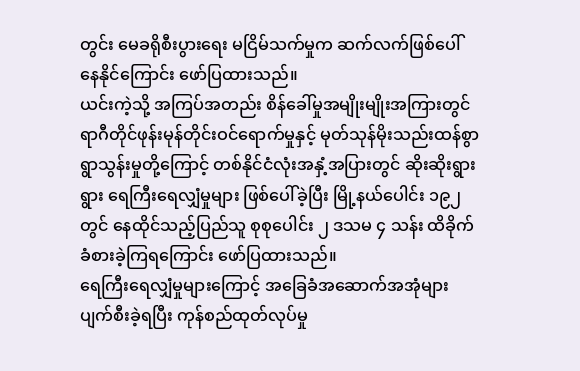တွင်း မေခရိုစီးပွားရေး မငြိမ်သက်မှုက ဆက်လက်ဖြစ်ပေါ် နေနိုင်ကြောင်း ဖော်ပြထားသည်။
ယင်းကဲ့သို့ အကြပ်အတည်း စိန်ခေါ်မှုအမျိုးမျိုးအကြားတွင် ရာဂီတိုင်ဖုန်းမုန်တိုင်းဝင်ရောက်မှုနှင့် မုတ်သုန်မိုးသည်းထန်စွာ ရွာသွန်းမှုတို့ကြောင့် တစ်နိုင်ငံလုံးအနှံ့အပြားတွင် ဆိုးဆိုးရွားရွား ရေကြီးရေလျှံမှုများ ဖြစ်ပေါ်ခဲ့ပြီး မြို့နယ်ပေါင်း ၁၉၂ တွင် နေထိုင်သည့်ပြည်သူ စုစုပေါင်း ၂ ဒသမ ၄ သန်း ထိခိုက်ခံစားခဲ့ကြရကြောင်း ဖော်ပြထားသည်။
ရေကြီးရေလျှံမှုများကြောင့် အခြေခံအဆောက်အအုံများ ပျက်စီးခဲ့ရပြီး ကုန်စည်ထုတ်လုပ်မှု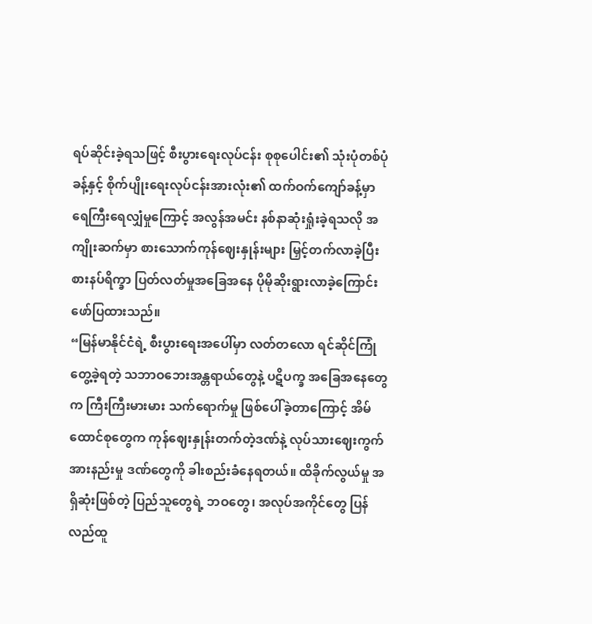ရပ်ဆိုင်းခဲ့ရသဖြင့် စီးပွားရေးလုပ်ငန်း စုစုပေါင်း၏ သုံးပုံတစ်ပုံခန့်နှင့် စိုက်ပျိုးရေးလုပ်ငန်းအားလုံး၏ ထက်ဝက်ကျော်ခန့်မှာ ရေကြီးရေလျှံမှုကြောင့် အလွန်အမင်း နစ်နာဆုံးရှုံးခဲ့ရသလို အကျိုးဆက်မှာ စားသောက်ကုန်ဈေးနှုန်းများ မြှင့်တက်လာခဲ့ပြီး စားနပ်ရိက္ခာ ပြတ်လတ်မှုအခြေအနေ ပိုမိုဆိုးရွားလာခဲ့ကြောင်း ဖော်ပြထားသည်။
“မြန်မာနိုင်ငံရဲ့ စီးပွားရေးအပေါ်မှာ လတ်တလော ရင်ဆိုင်ကြုံတွေ့ခဲ့ရတဲ့ သဘာဝဘေးအန္တရာယ်တွေနဲ့ ပဋိပက္ခ အခြေအနေတွေက ကြီးကြီးမားမား သက်ရောက်မှု ဖြစ်ပေါ်ခဲ့တာကြောင့် အိမ်ထောင်စုတွေက ကုန်ဈေးနှုန်းတက်တဲ့ဒဏ်နဲ့ လုပ်သားဈေးကွက်အားနည်းမှု ဒဏ်တွေကို ခါးစည်းခံနေရတယ်။ ထိခိုက်လွယ်မှု အရှိဆုံးဖြစ်တဲ့ ပြည်သူတွေရဲ့ ဘဝတွေ၊ အလုပ်အကိုင်တွေ ပြန်လည်ထူ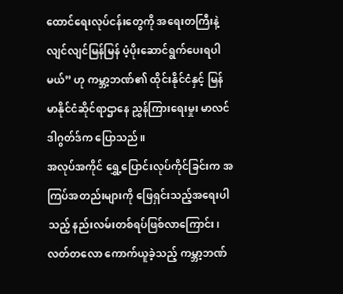ထောင်ရေးလုပ်ငန်းတွေကို အရေးတကြီးနဲ့ လျင်လျင်မြန်မြန် ပံ့ပိုးဆောင်ရွက်ပေးရပါမယ်” ဟု ကမ္ဘာ့ဘဏ်၏ ထိုင်းနိုင်ငံနှင့် မြန်မာနိုင်ငံဆိုင်ရာဌာနေ ညွှန်ကြားရေးမှုး မာလင်ဒါဂွတ်ဒ်က ပြောသည်။
အလုပ်အကိုင် ရွှေ့ပြောင်းလုပ်ကိုင်ခြင်းက အကြပ်အတည်းများကို ဖြေရှင်းသည့်အရေးပါသည့် နည်းလမ်းတစ်ရပ်ဖြစ်လာကြောင်း၊ လတ်တလော ကောက်ယူခဲ့သည့် ကမ္ဘာ့ဘဏ်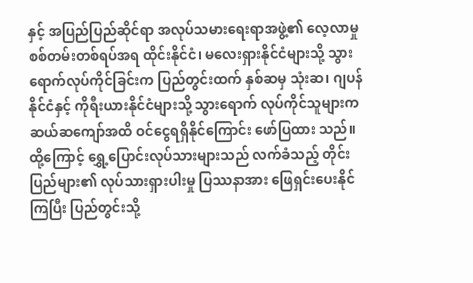နှင့် အပြည်ပြည်ဆိုင်ရာ အလုပ်သမားရေးရာအဖွဲ့၏ လေ့လာမှုစစ်တမ်းတစ်ရပ်အရ ထိုင်းနိုင်ငံ၊ မလေးရှားနိုင်ငံများသို့ သွားရောက်လုပ်ကိုင်ခြင်းက ပြည်တွင်းထက် နှစ်ဆမှ သုံးဆ၊ ဂျပန်နိုင်ငံနှင့် ကိုရီးယားနိုင်ငံများသို့ သွားရောက် လုပ်ကိုင်သူများက ဆယ်ဆကျော်အထိ ဝင်ငွေရရှိနိုင်ကြောင်း ဖော်ပြထား သည်။
ထို့ကြောင့် ရွှေ့ပြောင်းလုပ်သားများသည် လက်ခံသည့် တိုင်းပြည်များ၏ လုပ်သားရှားပါးမှု ပြဿနာအား ဖြေရှင်းပေးနိုင်ကြပြီး ပြည်တွင်းသို့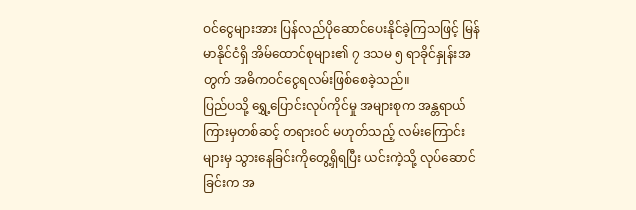ဝင်ငွေများအား ပြန်လည်ပိုဆောင်ပေးနိုင်ခဲ့ကြသဖြင့် မြန်မာနိုင်ငံရှိ အိမ်ထောင်စုများ၏ ၇ ဒသမ ၅ ရာခိုင်နှုန်းအတွက် အဓိကဝင်ငွေရလမ်းဖြစ်စေခဲ့သည်။
ပြည်ပသို့ ရွှေ့ပြောင်းလုပ်ကိုင်မှု အများစုက အန္တရာယ်ကြားမှတစ်ဆင့် တရားဝင် မဟုတ်သည့် လမ်းကြောင်းများမှ သွားနေခြင်းကိုတွေ့ရှိရပြီး ယင်းကဲ့သို့ လုပ်ဆောင်ခြင်းက အ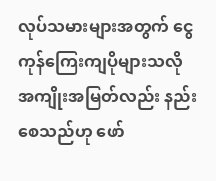လုပ်သမားများအတွက် ငွေကုန်ကြေးကျပိုများသလို အကျိုးအမြတ်လည်း နည်းစေသည်ဟု ဖော်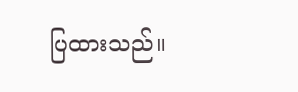ပြထားသည်။